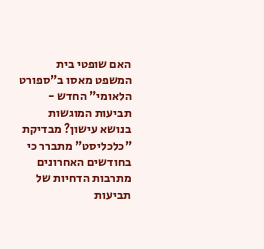האם שופטי בית המשפט מאסו ב"ספורט הלאומי" החדש - תביעות המוגשות בנושא עישון? מבדיקת "כלכליסט" מתברר כי בחודשים האחרונים מתרבות הדחיות של תביעות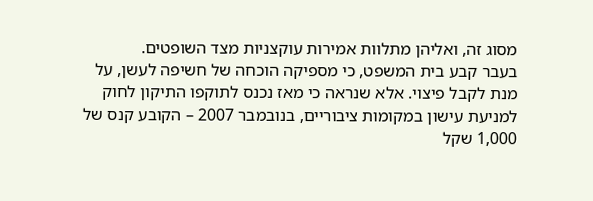מסוג זה, ואליהן מתלוות אמירות עוקצניות מצד השופטים.
בעבר קבע בית המשפט, כי מספיקה הוכחה של חשיפה לעשן, על מנת לקבל פיצוי. אלא שנראה כי מאז נכנס לתוקפו התיקון לחוק למניעת עישון במקומות ציבוריים, בנובמבר 2007 – הקובע קנס של 1,000 שקל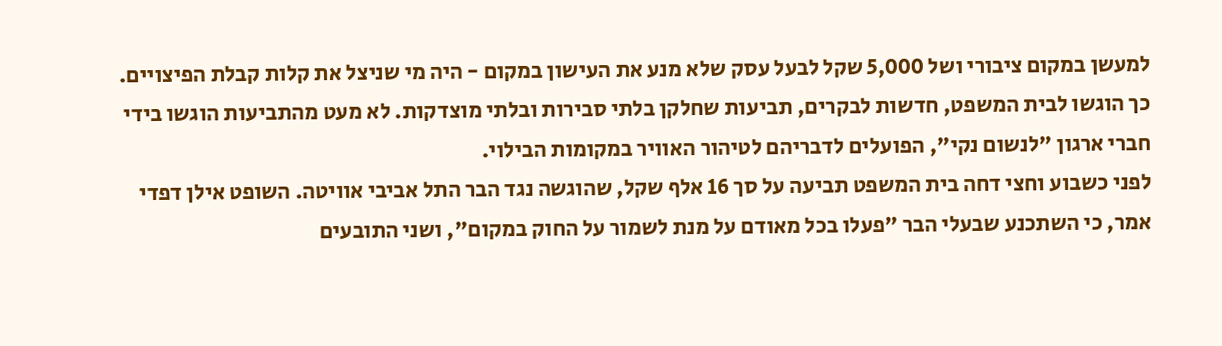למעשן במקום ציבורי ושל 5,000 שקל לבעל עסק שלא מנע את העישון במקום - היה מי שניצל את קלות קבלת הפיצויים.
כך הוגשו לבית המשפט, חדשות לבקרים, תביעות שחלקן בלתי סבירות ובלתי מוצדקות. לא מעט מהתביעות הוגשו בידי חברי ארגון "לנשום נקי", הפועלים לדבריהם לטיהור האוויר במקומות הבילוי.
לפני כשבוע וחצי דחה בית המשפט תביעה על סך 16 אלף שקל, שהוגשה נגד הבר התל אביבי אוויטה. השופט אילן דפדי אמר, כי השתכנע שבעלי הבר "פעלו בכל מאודם על מנת לשמור על החוק במקום", ושני התובעים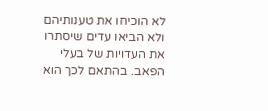לא הוכיחו את טענותיהם ולא הביאו עדים שיסתרו את העדויות של בעלי הפאב. בהתאם לכך הוא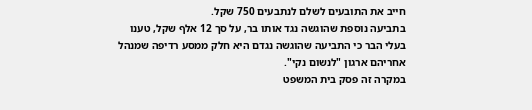חייב את התובעים לשלם לנתבעים 750 שקל.
בתביעה נוספת שהוגשה נגד אותו בר, על סך 12 אלף שקל, טענו בעלי הבר כי התביעה שהוגשה נגדם היא חלק ממסע רדיפה שמנהל אחריהם ארגון "לנשום נקי".
במקרה זה פסק בית המשפט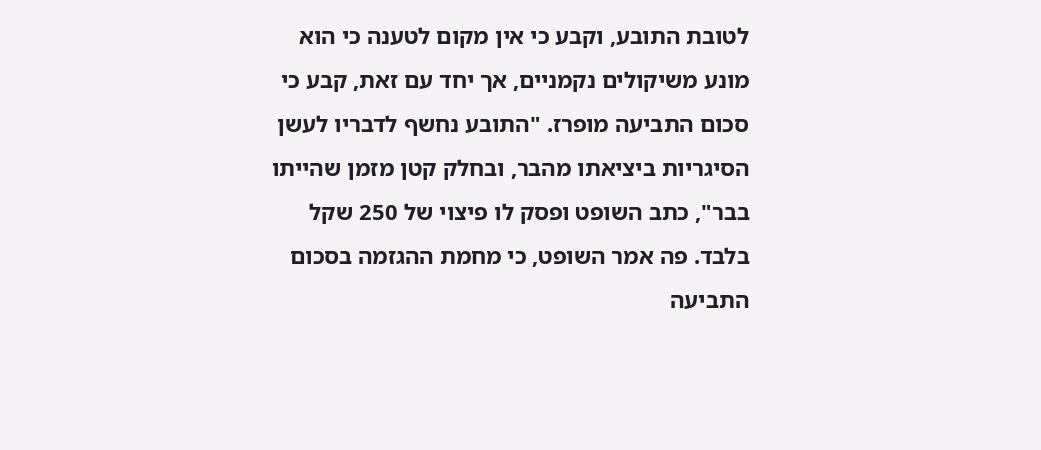לטובת התובע, וקבע כי אין מקום לטענה כי הוא מונע משיקולים נקמניים, אך יחד עם זאת, קבע כי סכום התביעה מופרז. "התובע נחשף לדבריו לעשן הסיגריות ביציאתו מהבר, ובחלק קטן מזמן שהייתו בבר", כתב השופט ופסק לו פיצוי של 250 שקל בלבד. פה אמר השופט, כי מחמת ההגזמה בסכום התביעה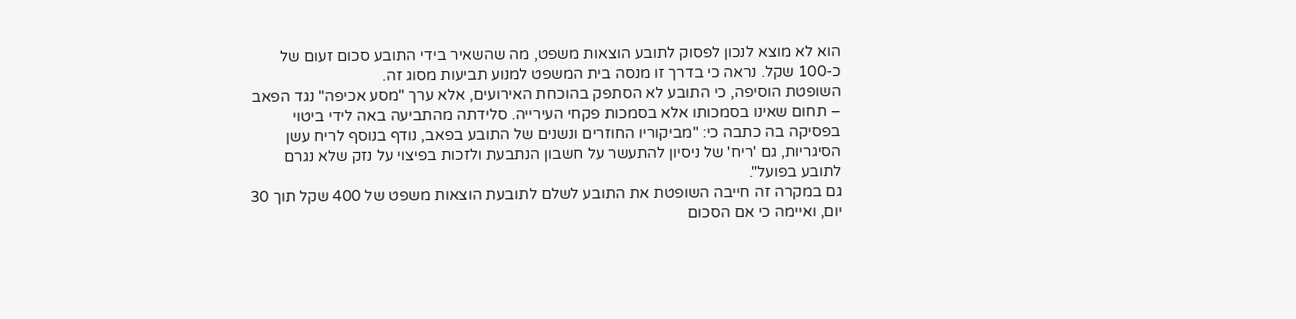הוא לא מוצא לנכון לפסוק לתובע הוצאות משפט, מה שהשאיר בידי התובע סכום זעום של כ-100 שקל. נראה כי בדרך זו מנסה בית המשפט למנוע תביעות מסוג זה.
השופטת הוסיפה, כי התובע לא הסתפק בהוכחת האירועים, אלא ערך "מסע אכיפה" נגד הפאב – תחום שאינו בסמכותו אלא בסמכות פקחי העירייה. סלידתה מהתביעה באה לידי ביטוי בפסיקה בה כתבה כי: "מביקוריו החוזרים ונשנים של התובע בפאב, נודף בנוסף לריח עשן הסיגריות, גם 'ריח' של ניסיון להתעשר על חשבון הנתבעת ולזכות בפיצוי על נזק שלא נגרם לתובע בפועל".
גם במקרה זה חייבה השופטת את התובע לשלם לתובעת הוצאות משפט של 400 שקל תוך 30 יום, ואיימה כי אם הסכום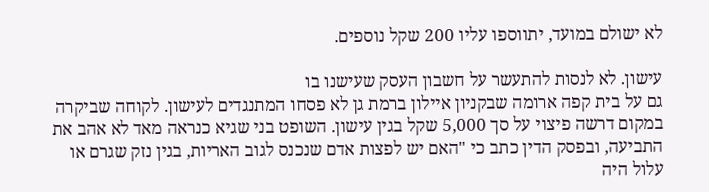לא ישולם במועד, יתווספו עליו 200 שקל נוספים.

עישון. לא לנסות להתעשר על חשבון העסק שעישנו בו
גם על בית קפה ארומה שבקניון איילון ברמת גן לא פסחו המתנגדים לעישון. לקוחה שביקרה במקום דרשה פיצוי על סך 5,000 שקל בגין עישון. השופט בני שגיא כנראה מאד לא אהב את התביעה, ובפסק הדין כתב כי "האם יש לפצות אדם שנכנס לגוב האריות, בגין נזק שגרם או עלול היה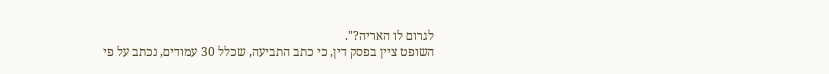לגרום לו האריה?".
השופט ציין בפסק דין, כי כתב התביעה, שכלל 30 עמודים, נכתב על פי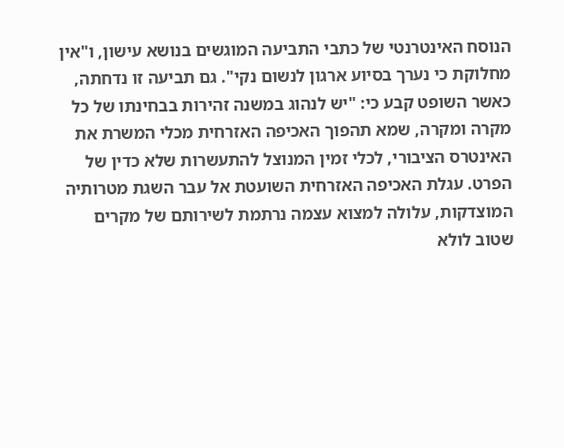הנוסח האינטרנטי של כתבי התביעה המוגשים בנושא עישון, ו"אין מחלוקת כי נערך בסיוע ארגון לנשום נקי". גם תביעה זו נדחתה, כאשר השופט קבע כי: "יש לנהוג במשנה זהירות בבחינתו של כל מקרה ומקרה, שמא תהפוך האכיפה האזרחית מכלי המשרת את האינטרס הציבורי, לכלי זמין המנוצל להתעשרות שלא כדין של הפרט. עגלת האכיפה האזרחית השועטת אל עבר השגת מטרותיה המוצדקות, עלולה למצוא עצמה נרתמת לשירותם של מקרים שטוב לולא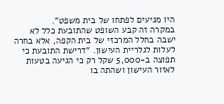היו מגיעים לפתחו של בית משפט".
במקרה זה קבע השופט שהתובעת כלל לא ישבה בחלל המרכזי של בית הקפה, אלא בחרה לעלות לגלריית העישון. "דרישת התובעת כי תפוצה ב-5,000 שקל רק כי הגיעה בטעות לאזור העישון ושהתה בו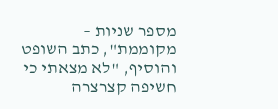מספר שניות – מקוממת", כתב השופט והוסיף, "לא מצאתי כי חשיפה קצרצרה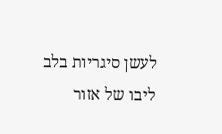לעשן סיגריות בלב ליבו של אזור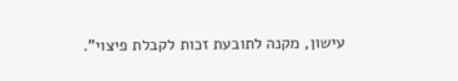עישון, מקנה לתובעת זכות לקבלת פיצוי".